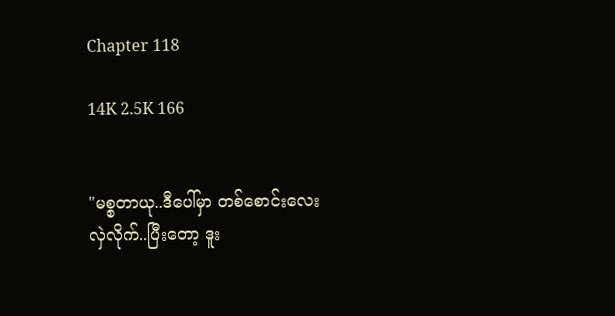Chapter 118

14K 2.5K 166


"မစ္စတာယု..ဒီပေါ်မှာ တစ်စောင်းလေး
လှဲလိုက်..ပြီးတော့ ဒူး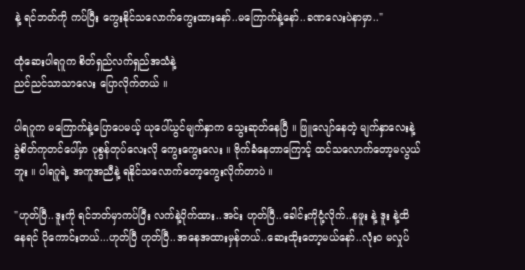နဲ့ ရင်ဘတ်ကို ကပ်ပြီး ကွေးနိုင်သလောက်ကွေးထားနော်..မကြောက်နဲ့နော်..ခဏလေးပဲနာမှာ.."

ထုံဆေးပါရဂူက စိတ်ရှည်လက်ရှည်အသံနဲ့
ညင်ညင်သာသာလေး ပြောလိုက်တယ် ။

ပါရဂူက မကြောက်နဲ့ပြောပေမယ့် ယုပေါ်ယွင်မျက်နှာက သွေးဆုတ်နေပြီ ။ ဖြူလျော်နေတဲ့ မျက်နှာလေးနဲ့ ခွဲစိတ်ကုတင်ပေါ်မှာ ပုစွန်တုပ်လေးလို ကွေးကွေးလေး ။ ဗိုက်ခံနေတာကြောင့် ထင်သလောက်တော့မလွယ်ဘူး ။ ပါရဂူရဲ့ အကူအညီနဲ့ ရနိုင်သလောက်တော့ကွေးလိုက်တာပဲ ။

"ဟုတ်ပြီ..ဒူးကို ရင်ဘတ်မှာကပ်ပြီး လက်နဲ့ပိုက်ထား..အင်း ဟုတ်ပြီ..ခေါင်းကိုငုံ့လိုက်..နဖူး နဲ့ ဒူး နဲ့ထိနေရင် ပိုကောင်းတယ်...ဟုတ်ပြီ ဟုတ်ပြီ..အနေအထားမှန်တယ်..ဆေးထိုးတော့မယ်နော်..လုံးဝ မလှုပ်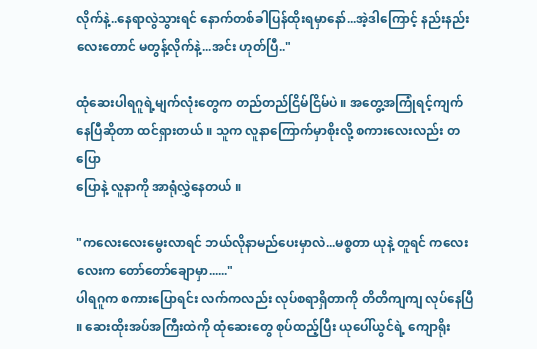လိုက်နဲ့..နေရာလွဲသွားရင် နောက်တစ်ခါပြန်ထိုးရမှာနော်...အဲ့ဒါကြောင့် နည်းနည်းလေးတောင် မတွန့်လိုက်နဲ့...အင်း ဟုတ်ပြီ.."

ထုံဆေးပါရဂူရဲ့မျက်လုံးတွေက တည်တည်ငြိမ်ငြိမ်ပဲ ။ အတွေ့အကြုံရင့်ကျက်နေပြီဆိုတာ ထင်ရှားတယ် ။ သူက လူနာကြောက်မှာစိုးလို့ စကားလေးလည်း တပြော
ပြောနဲ့ လူနာကို အာရုံလွှဲနေတယ် ။

"ကလေးလေးမွေးလာရင် ဘယ်လိုနာမည်ပေးမှာလဲ...မစ္စတာ ယုနဲ့ တူရင် ကလေးလေးက တော်တော်ချောမှာ......"
ပါရဂူက စကားပြောရင်း လက်ကလည်း လုပ်စရာရှိတာကို တိတိကျကျ လုပ်နေပြီ ။ ဆေးထိုးအပ်အကြီးထဲကို ထုံဆေးတွေ စုပ်ထည့်ပြီး ယုပေါ်ယွင်ရဲ့ ကျောရိုး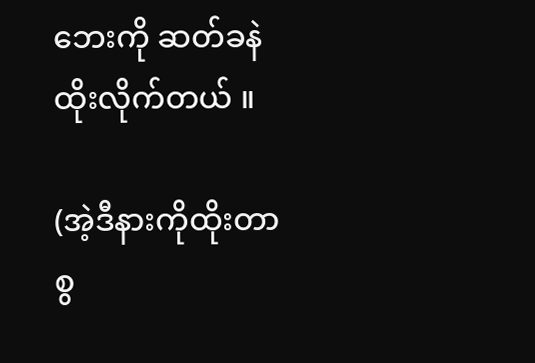ဘေးကို ဆတ်ခနဲ ထိုးလိုက်တယ် ။

(အဲ့ဒီနားကိုထိုးတာ စွ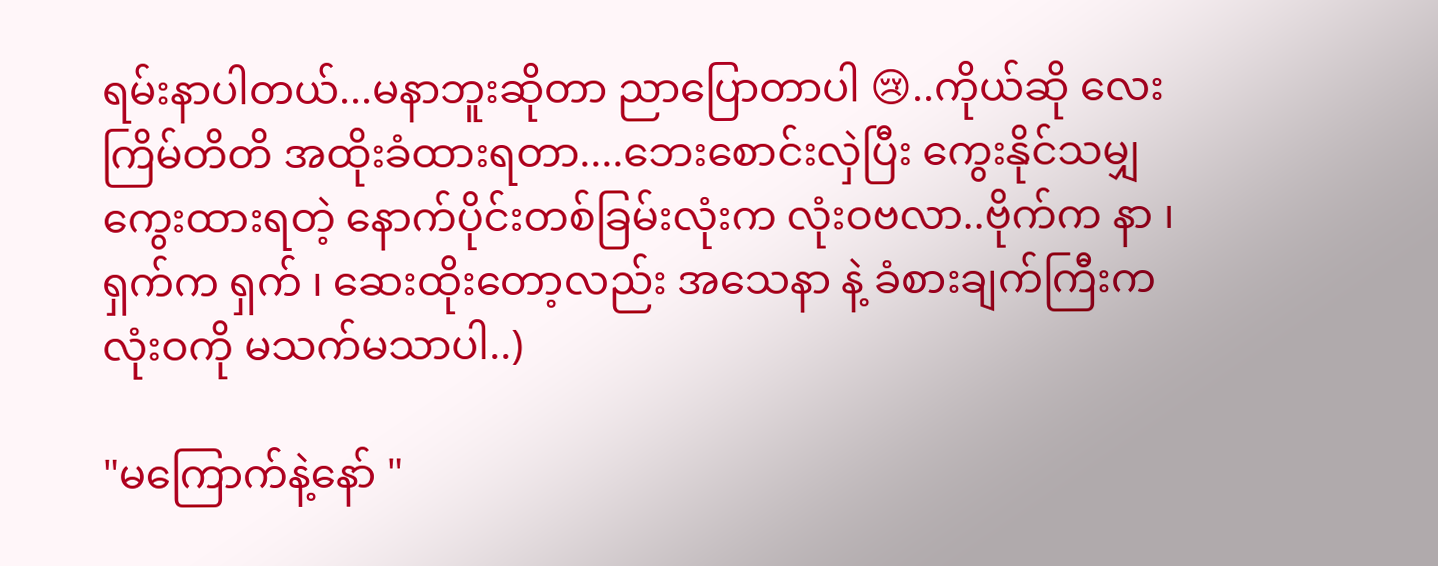ရမ်းနာပါတယ်...မနာဘူးဆိုတာ ညာပြောတာပါ 😢..ကိုယ်ဆို လေးကြိမ်တိတိ အထိုးခံထားရတာ....ဘေးစောင်းလှဲပြီး ကွေးနိုင်သမျှကွေးထားရတဲ့ နောက်ပိုင်းတစ်ခြမ်းလုံးက လုံးဝဗလာ..ဗိုက်က နာ ၊ ရှက်က ရှက် ၊ ဆေးထိုးတော့လည်း အသေနာ နဲ့ ခံစားချက်ကြီးက လုံးဝကို မသက်မသာပါ..)

"မကြောက်နဲ့နော် "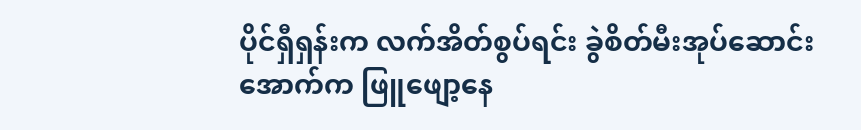ပိုင်ရှီရှန်းက လက်အိတ်စွပ်ရင်း ခွဲစိတ်မီးအုပ်ဆောင်းအောက်က ဖြူဖျော့နေ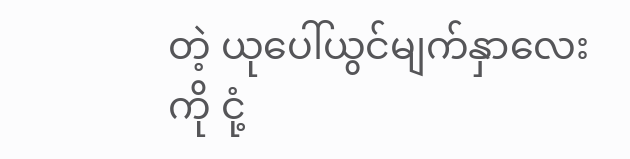တဲ့ ယုပေါ်ယွင်မျက်နှာလေးကို ငုံ့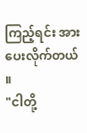ကြည့်ရင်း အားပေးလိုက်တယ် ။
"ငါတို့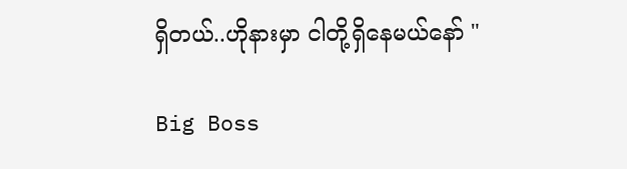ရှိတယ်..ဟိုနားမှာ ငါတို့ရှိနေမယ်နော် "

Big Boss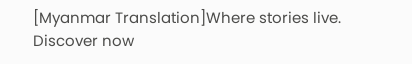[Myanmar Translation]Where stories live. Discover now